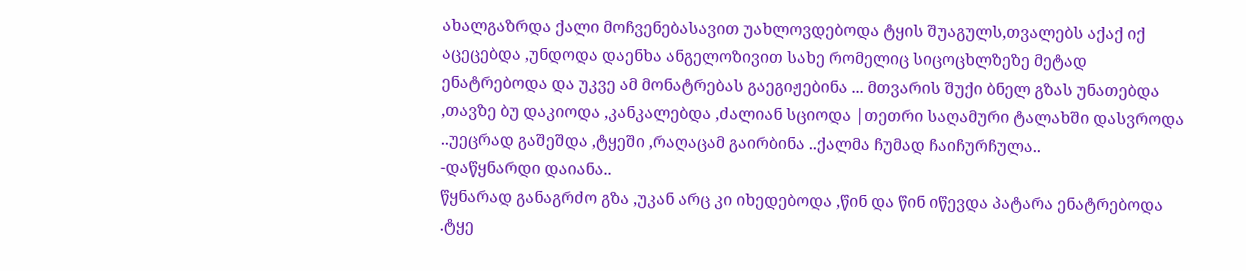ახალგაზრდა ქალი მოჩვენებასავით უახლოვდებოდა ტყის შუაგულს,თვალებს აქაქ იქ აცეცებდა ,უნდოდა დაენხა ანგელოზივით სახე რომელიც სიცოცხლზეზე მეტად ენატრებოდა და უკვე ამ მონატრებას გაეგიჟებინა ... მთვარის შუქი ბნელ გზას უნათებდა ,თავზე ბუ დაკიოდა ,კანკალებდა ,ძალიან სციოდა |თეთრი საღამური ტალახში დასვროდა ..უეცრად გაშეშდა ,ტყეში ,რაღაცამ გაირბინა ..ქალმა ჩუმად ჩაიჩურჩულა..
-დაწყნარდი დაიანა..
წყნარად განაგრძო გზა ,უკან არც კი იხედებოდა ,წინ და წინ იწევდა პატარა ენატრებოდა .ტყე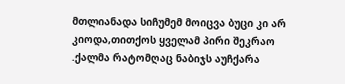მთლიანადა სიჩუმემ მოიცვა ბუცი კი არ კიოდა,თითქოს ყველამ პირი შეკრაო .ქალმა რატომღაც ნაბიჯს აუჩქარა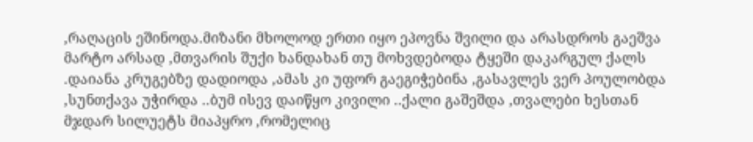,რაღაცის ეშინოდა.მიზანი მხოლოდ ერთი იყო ეპოვნა შვილი და არასდროს გაეშვა მარტო არსად ,მთვარის შუქი ხანდახან თუ მოხვდებოდა ტყეში დაკარგულ ქალს .დაიანა კრუგებზე დადიოდა ,ამას კი უფორ გაეგიჭებინა ,გასავლეს ვერ პოულობდა ,სუნთქავა უჭირდა ..ბუმ ისევ დაიწყო კივილი ..ქალი გაშეშდა ,თვალები ხესთან მჯდარ სილუეტს მიაპყრო ,რომელიც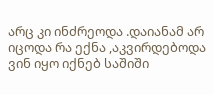არც კი ინძრეოდა .დაიანამ არ იცოდა რა ექნა ,აკვირდებოდა ვინ იყო იქნებ საშიში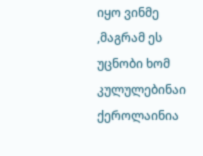იყო ვინმე ,მაგრამ ეს უცნობი ხომ კულულებინაი ქეროლაინია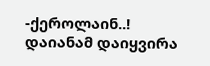-ქეროლაინ..!
დაიანამ დაიყვირა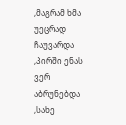,მაგრამ ხმა უეცრად ჩაუვარდა ,პირში ენას ვერ აბრუნებდა ,სახე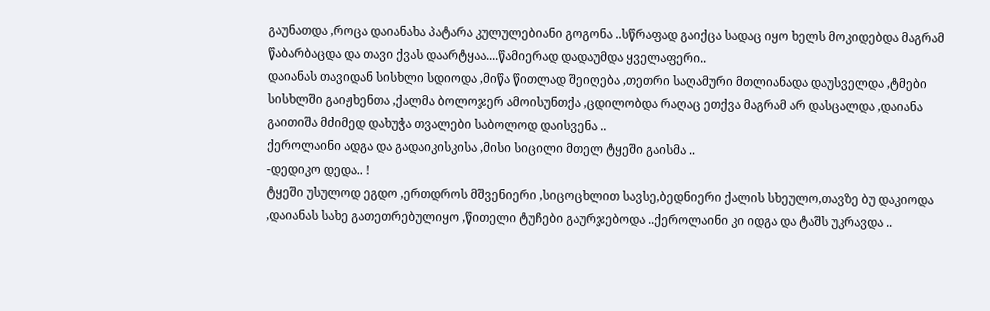გაუნათდა ,როცა დაიანახა პატარა კულულებიანი გოგონა ..სწრაფად გაიქცა სადაც იყო ხელს მოკიდებდა მაგრამ წაბარბაცდა და თავი ქვას დაარტყაა....წამიერად დადაუმდა ყველაფერი..
დაიანას თავიდან სისხლი სდიოდა ,მიწა წითლად შეიღება ,თეთრი საღამური მთლიანადა დაუსველდა ,ტმები სისხლში გაიჟხენთა ,ქალმა ბოლოჯერ ამოისუნთქა ,ცდილობდა რაღაც ეთქვა მაგრამ არ დასცალდა ,დაიანა გაითიშა მძიმედ დახუჭა თვალები საბოლოდ დაისვენა ..
ქეროლაინი ადგა და გადაიკისკისა ,მისი სიცილი მთელ ტყეში გაისმა ..
-დედიკო დედა.. !
ტყეში უსულოდ ეგდო ,ერთდროს მშვენიერი ,სიცოცხლით სავსე,ბედნიერი ქალის სხეულო,თავზე ბუ დაკიოდა ,დაიანას სახე გათეთრებულიყო ,წითელი ტუჩები გაურჯებოდა ..ქეროლაინი კი იდგა და ტაშს უკრავდა ..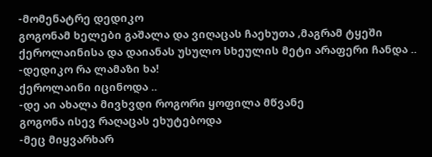-მომენატრე დედიკო
გოგონამ ხელები გაშალა და ვიღაცას ჩაეხუთა ,მაგრამ ტყეში ქეროლაინისა და დაიანას უსულო სხეულის მეტი არაფერი ჩანდა ..
-დედიკო რა ლამაზი ხა!
ქეროლაინი იცინოდა ..
-დე აი ახალა მივხვდი როგორი ყოფილა მწვანე
გოგონა ისევ რაღაცას ეხუტებოდა
-მეც მიყვარხარ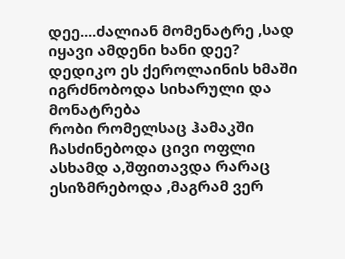დეე....ძალიან მომენატრე ,სად იყავი ამდენი ხანი დეე? დედიკო ეს ქეროლაინის ხმაში იგრძნობოდა სიხარული და მონატრება
რობი რომელსაც ჰამაკში ჩასძინებოდა ცივი ოფლი ასხამდ ა,შფითავდა რარაც ესიზმრებოდა ,მაგრამ ვერ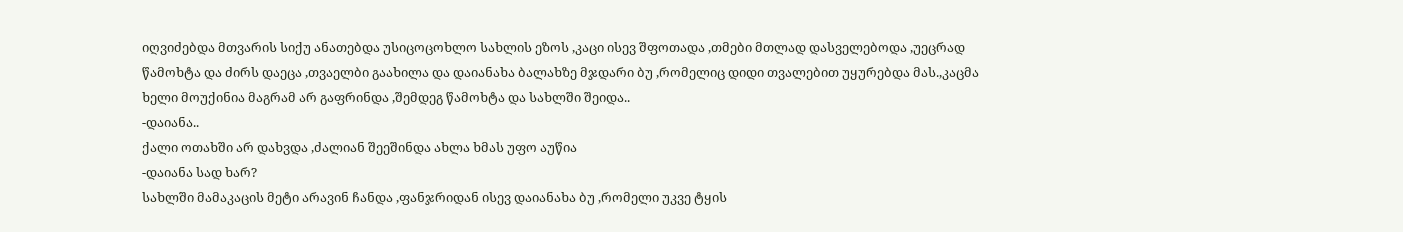იღვიძებდა მთვარის სიქუ ანათებდა უსიცოცოხლო სახლის ეზოს ,კაცი ისევ შფოთადა ,თმები მთლად დასველებოდა ,უეცრად წამოხტა და ძირს დაეცა ,თვაელბი გაახილა და დაიანახა ბალახზე მჯდარი ბუ ,რომელიც დიდი თვალებით უყურებდა მას.,კაცმა ხელი მოუქინია მაგრამ არ გაფრინდა ,შემდეგ წამოხტა და სახლში შეიდა..
-დაიანა..
ქალი ოთახში არ დახვდა ,ძალიან შეეშინდა ახლა ხმას უფო აუწია
-დაიანა სად ხარ?
სახლში მამაკაცის მეტი არავინ ჩანდა ,ფანჯრიდან ისევ დაიანახა ბუ ,რომელი უკვე ტყის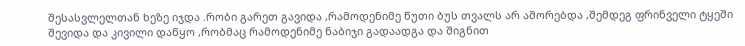შესასვლელთან ხეზე იჯდა .რობი გარეთ გავიდა ,რამოდენიმე წუთი ბუს თვალს არ აშორებდა ,შემდეგ ფრინველი ტყეში შევიდა და კივილი დაწყო ,რობმაც რამოდენიმე ნაბიჯი გადაადგა და შიგნით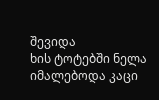შევიდა
ხის ტოტებში ნელა იმალებოდა კაცი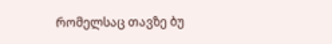რომელსაც თავზე ბუ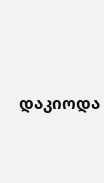დაკიოდა